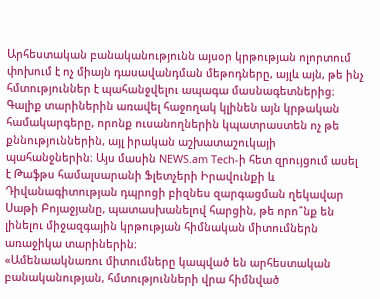Արհեստական բանականությունն այսօր կրթության ոլորտում փոխում է ոչ միայն դասավանդման մեթոդները, այլև այն, թե ինչ հմտություններ է պահանջվելու ապագա մասնագետներից։ Գալիք տարիներին առավել հաջողակ կլինեն այն կրթական համակարգերը, որոնք ուսանողներին կպատրաստեն ոչ թե քննություններին, այլ իրական աշխատաշուկայի պահանջներին։ Այս մասին NEWS.am Tech-ի հետ զրույցում ասել է Թաֆթս համալսարանի Ֆլետչերի Իրավունքի և Դիվանագիտության դպրոցի բիզնես զարգացման ղեկավար Սաթի Բոյաջյանը, պատասխանելով հարցին, թե որո՞նք են լինելու միջազգային կրթության հիմնական միտումներն առաջիկա տարիներին։
«Ամենաակնառու միտումները կապված են արհեստական բանականության, հմտությունների վրա հիմնված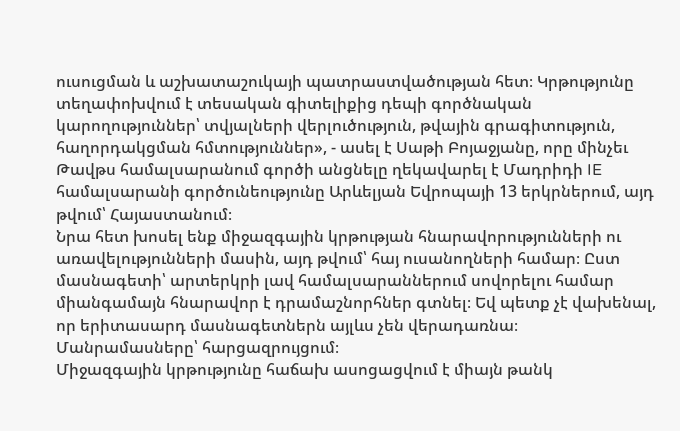ուսուցման և աշխատաշուկայի պատրաստվածության հետ։ Կրթությունը տեղափոխվում է տեսական գիտելիքից դեպի գործնական կարողություններ՝ տվյալների վերլուծություն, թվային գրագիտություն, հաղորդակցման հմտություններ», - ասել է Սաթի Բոյաջյանը, որը մինչեւ Թավթս համալսարանում գործի անցնելը ղեկավարել է Մադրիդի IE համալսարանի գործունեությունը Արևելյան Եվրոպայի 13 երկրներում, այդ թվում՝ Հայաստանում։
Նրա հետ խոսել ենք միջազգային կրթության հնարավորությունների ու առավելությունների մասին, այդ թվում՝ հայ ուսանողների համար։ Ըստ մասնագետի՝ արտերկրի լավ համալսարաններում սովորելու համար միանգամայն հնարավոր է դրամաշնորհներ գտնել։ Եվ պետք չէ վախենալ, որ երիտասարդ մասնագետներն այլևս չեն վերադառնա։
Մանրամասները՝ հարցազրույցում։
Միջազգային կրթությունը հաճախ ասոցացվում է միայն թանկ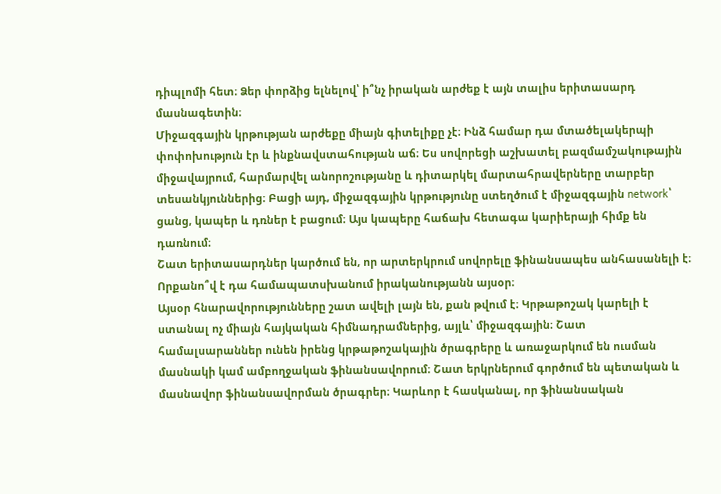դիպլոմի հետ։ Ձեր փորձից ելնելով՝ ի՞նչ իրական արժեք է այն տալիս երիտասարդ մասնագետին։
Միջազգային կրթության արժեքը միայն գիտելիքը չէ։ Ինձ համար դա մտածելակերպի փոփոխություն էր և ինքնավստահության աճ։ Ես սովորեցի աշխատել բազմամշակութային միջավայրում, հարմարվել անորոշությանը և դիտարկել մարտահրավերները տարբեր տեսանկյուններից։ Բացի այդ, միջազգային կրթությունը ստեղծում է միջազգային network՝ ցանց, կապեր և դռներ է բացում։ Այս կապերը հաճախ հետագա կարիերայի հիմք են դառնում։
Շատ երիտասարդներ կարծում են, որ արտերկրում սովորելը ֆինանսապես անհասանելի է։ Որքանո՞վ է դա համապատսխանում իրականությանն այսօր։
Այսօր հնարավորությունները շատ ավելի լայն են, քան թվում է։ Կրթաթոշակ կարելի է ստանալ ոչ միայն հայկական հիմնադրամներից, այլև՝ միջազգային։ Շատ համալսարաններ ունեն իրենց կրթաթոշակային ծրագրերը և առաջարկում են ուսման մասնակի կամ ամբողջական ֆինանսավորում։ Շատ երկրներում գործում են պետական և մասնավոր ֆինանսավորման ծրագրեր։ Կարևոր է հասկանալ, որ ֆինանսական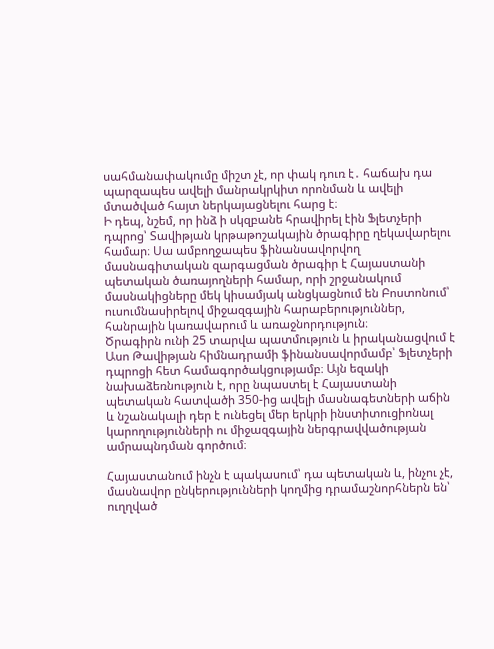սահմանափակումը միշտ չէ, որ փակ դուռ է․ հաճախ դա պարզապես ավելի մանրակրկիտ որոնման և ավելի մտածված հայտ ներկայացնելու հարց է։
Ի դեպ, նշեմ, որ ինձ ի սկզբանե հրավիրել էին Ֆլետչերի դպրոց՝ Տավիթյան կրթաթոշակային ծրագիրը ղեկավարելու համար։ Սա ամբողջապես ֆինանսավորվող մասնագիտական զարգացման ծրագիր է Հայաստանի պետական ծառայողների համար, որի շրջանակում մասնակիցները մեկ կիսամյակ անցկացնում են Բոստոնում՝ ուսումնասիրելով միջազգային հարաբերություններ, հանրային կառավարում և առաջնորդություն։
Ծրագիրն ունի 25 տարվա պատմություն և իրականացվում է Ասո Թավիթյան հիմնադրամի ֆինանսավորմամբ՝ Ֆլետչերի դպրոցի հետ համագործակցությամբ։ Այն եզակի նախաձեռնություն է, որը նպաստել է Հայաստանի պետական հատվածի 350-ից ավելի մասնագետների աճին և նշանակալի դեր է ունեցել մեր երկրի ինստիտուցիոնալ կարողությունների ու միջազգային ներգրավվածության ամրապնդման գործում։

Հայաստանում ինչն է պակասում՝ դա պետական և, ինչու չէ, մասնավոր ընկերությունների կողմից դրամաշնորհներն են՝ ուղղված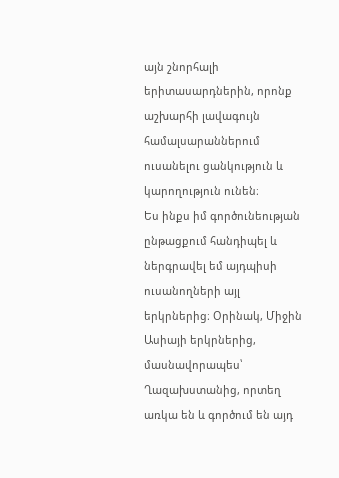այն շնորհալի երիտասարդներին, որոնք աշխարհի լավագույն համալսարաններում ուսանելու ցանկություն և կարողություն ունեն։
Ես ինքս իմ գործունեության ընթացքում հանդիպել և ներգրավել եմ այդպիսի ուսանողների այլ երկրներից։ Օրինակ, Միջին Ասիայի երկրներից, մասնավորապես՝ Ղազախստանից, որտեղ առկա են և գործում են այդ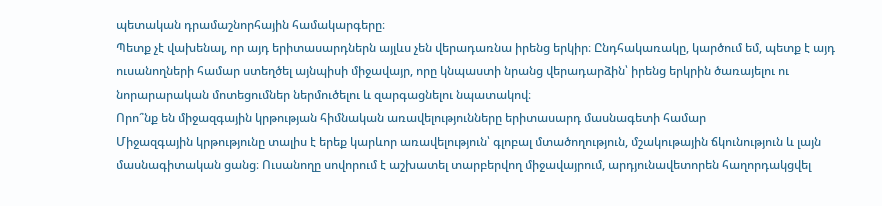պետական դրամաշնորհային համակարգերը։
Պետք չէ վախենալ, որ այդ երիտասարդներն այլևս չեն վերադառնա իրենց երկիր։ Ընդհակառակը, կարծում եմ, պետք է այդ ուսանողների համար ստեղծել այնպիսի միջավայր, որը կնպաստի նրանց վերադարձին՝ իրենց երկրին ծառայելու ու նորարարական մոտեցումներ ներմուծելու և զարգացնելու նպատակով։
Որո՞նք են միջազգային կրթության հիմնական առավելությունները երիտասարդ մասնագետի համար
Միջազգային կրթությունը տալիս է երեք կարևոր առավելություն՝ գլոբալ մտածողություն, մշակութային ճկունություն և լայն մասնագիտական ցանց։ Ուսանողը սովորում է աշխատել տարբերվող միջավայրում, արդյունավետորեն հաղորդակցվել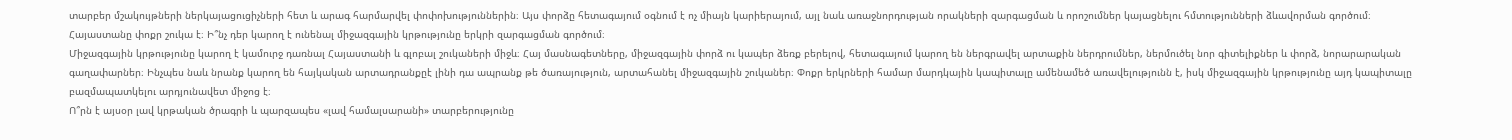տարբեր մշակույթների ներկայացուցիչների հետ և արագ հարմարվել փոփոխություններին։ Այս փորձը հետագայում օգնում է ոչ միայն կարիերայում, այլ նաև առաջնորդության որակների զարգացման և որոշումներ կայացնելու հմտությունների ձևավորման գործում։
Հայաստանը փոքր շուկա է։ Ի՞նչ դեր կարող է ունենալ միջազգային կրթությունը երկրի զարգացման գործում։
Միջազգային կրթությունը կարող է կամուրջ դառնալ Հայաստանի և գլոբալ շուկաների միջև։ Հայ մասնագետները, միջազգային փորձ ու կապեր ձեռք բերելով, հետագայում կարող են ներգրավել արտաքին ներդրումներ, ներմուծել նոր գիտելիքներ և փորձ, նորարարական գաղափարներ։ Ինչպես նաև նրանք կարող են հայկական արտադրանքըէ լինի դա ապրանք թե ծառայություն, արտահանել միջազգային շուկաներ։ Փոքր երկրների համար մարդկային կապիտալը ամենամեծ առավելությունն է, իսկ միջազգային կրթությունը այդ կապիտալը բազմապատկելու արդյունավետ միջոց է։
Ո՞րն է այսօր լավ կրթական ծրագրի և պարզապես «լավ համալսարանի» տարբերությունը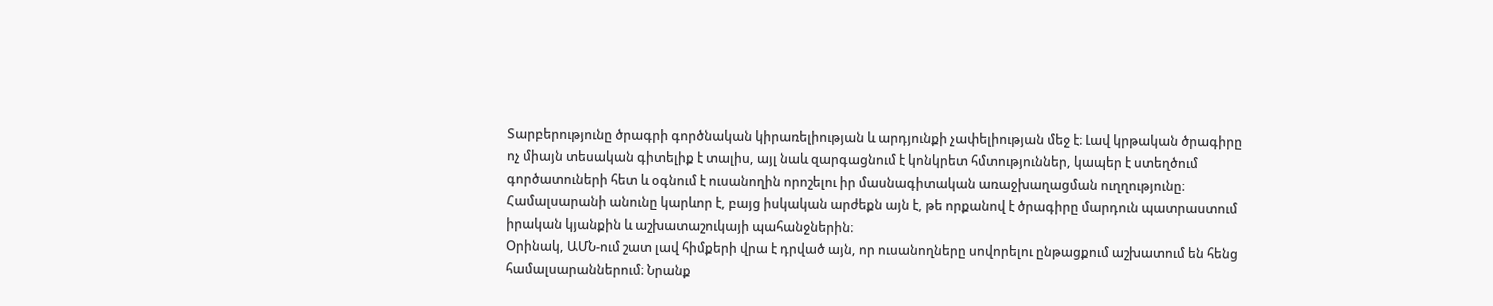Տարբերությունը ծրագրի գործնական կիրառելիության և արդյունքի չափելիության մեջ է։ Լավ կրթական ծրագիրը ոչ միայն տեսական գիտելիք է տալիս, այլ նաև զարգացնում է կոնկրետ հմտություններ, կապեր է ստեղծում գործատուների հետ և օգնում է ուսանողին որոշելու իր մասնագիտական առաջխաղացման ուղղությունը։ Համալսարանի անունը կարևոր է, բայց իսկական արժեքն այն է, թե որքանով է ծրագիրը մարդուն պատրաստում իրական կյանքին և աշխատաշուկայի պահանջներին։
Օրինակ, ԱՄՆ-ում շատ լավ հիմքերի վրա է դրված այն, որ ուսանողները սովորելու ընթացքում աշխատում են հենց համալսարաններում։ Նրանք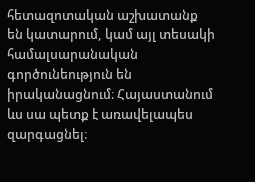հետազոտական աշխատանք են կատարում, կամ այլ տեսակի համալսարանական գործունեություն են իրականացնում։ Հայաստանում ևս սա պետք է առավելապես զարգացնել։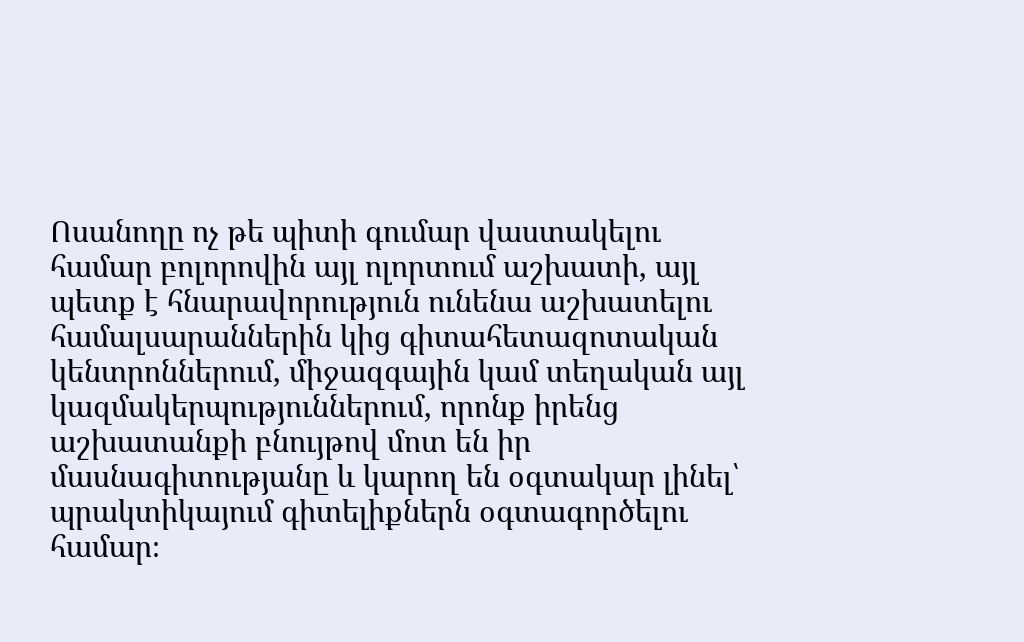Ոսանողը ոչ թե պիտի գումար վաստակելու համար բոլորովին այլ ոլորտում աշխատի, այլ պետք է հնարավորություն ունենա աշխատելու համալսարաններին կից գիտահետազոտական կենտրոններում, միջազգային կամ տեղական այլ կազմակերպություններում, որոնք իրենց աշխատանքի բնույթով մոտ են իր մասնագիտությանը և կարող են օգտակար լինել՝ պրակտիկայում գիտելիքներն օգտագործելու համար։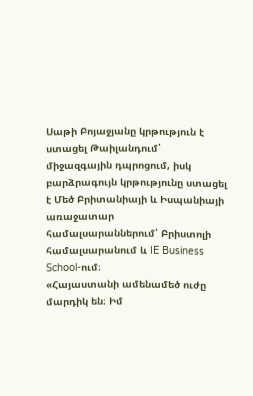Սաթի Բոյաջյանը կրթություն է ստացել Թաիլանդում՝ միջազգային դպրոցում, իսկ բարձրագույն կրթությունը ստացել է Մեծ Բրիտանիայի և Իսպանիայի առաջատար համալսարաններում՝ Բրիստոլի համալսարանում և IE Business School-ում։
«Հայաստանի ամենամեծ ուժը մարդիկ են։ Իմ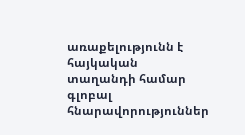առաքելությունն է հայկական տաղանդի համար գլոբալ հնարավորություններ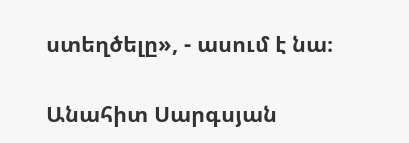ստեղծելը», - ասում է նա։

Անահիտ Սարգսյան